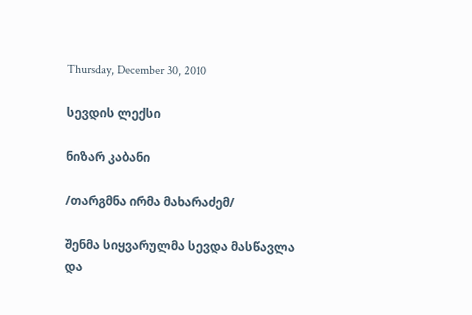Thursday, December 30, 2010

სევდის ლექსი

ნიზარ კაბანი

/თარგმნა ირმა მახარაძემ/

შენმა სიყვარულმა სევდა მასწავლა
და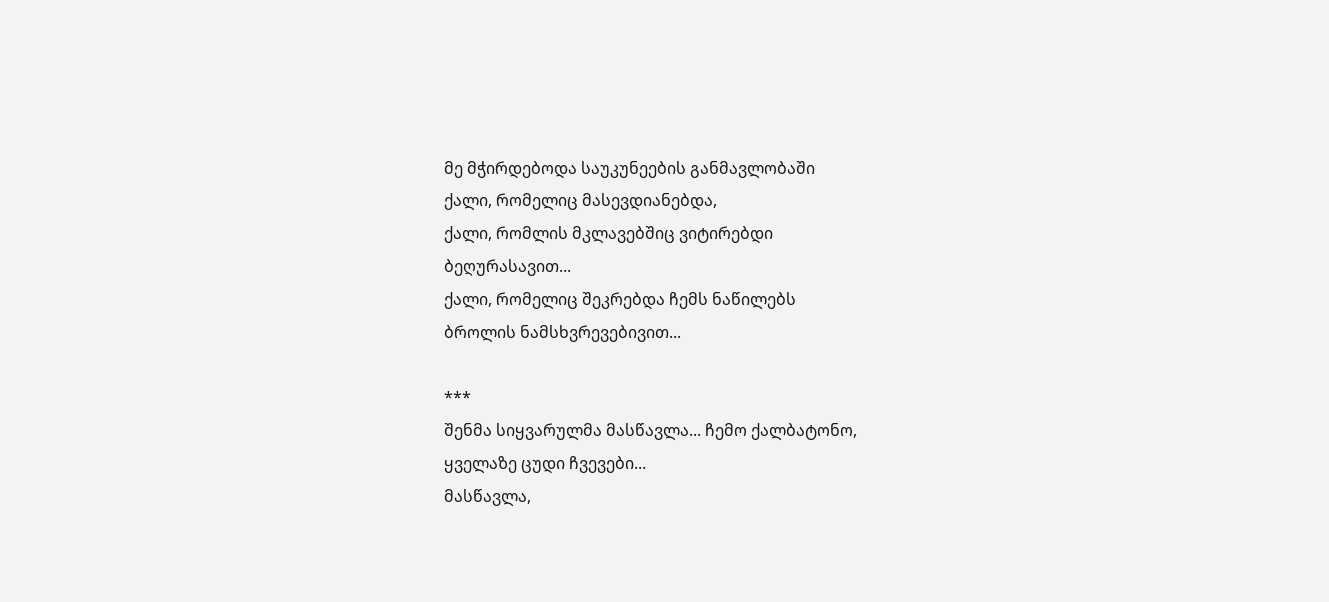მე მჭირდებოდა საუკუნეების განმავლობაში
ქალი, რომელიც მასევდიანებდა,
ქალი, რომლის მკლავებშიც ვიტირებდი
ბეღურასავით...
ქალი, რომელიც შეკრებდა ჩემს ნაწილებს
ბროლის ნამსხვრევებივით...

***
შენმა სიყვარულმა მასწავლა... ჩემო ქალბატონო,
ყველაზე ცუდი ჩვევები...
მასწავლა,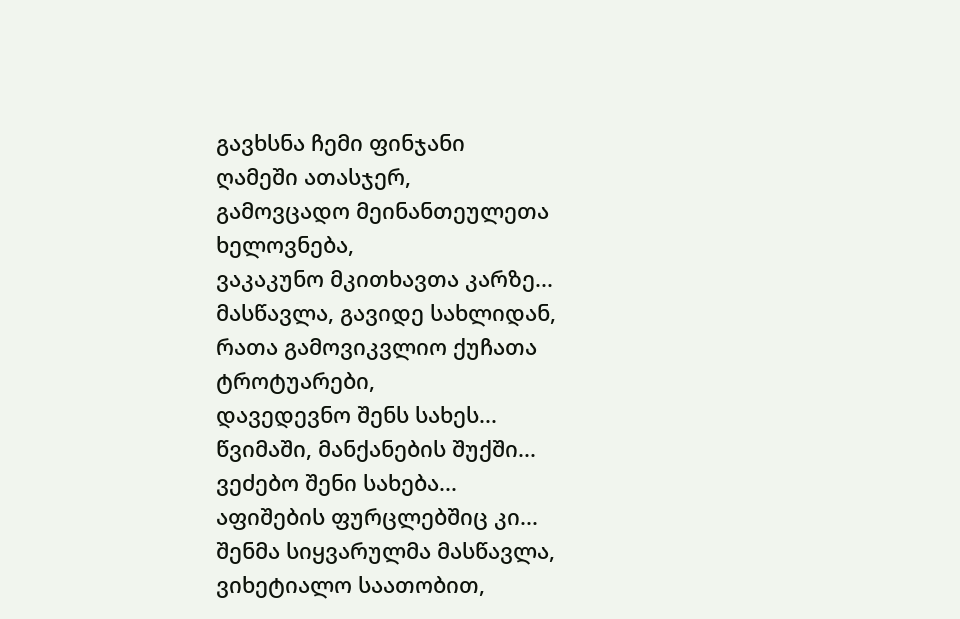გავხსნა ჩემი ფინჯანი
ღამეში ათასჯერ,
გამოვცადო მეინანთეულეთა ხელოვნება,
ვაკაკუნო მკითხავთა კარზე...
მასწავლა, გავიდე სახლიდან,
რათა გამოვიკვლიო ქუჩათა ტროტუარები,
დავედევნო შენს სახეს...
წვიმაში, მანქანების შუქში...
ვეძებო შენი სახება...
აფიშების ფურცლებშიც კი...
შენმა სიყვარულმა მასწავლა,
ვიხეტიალო საათობით,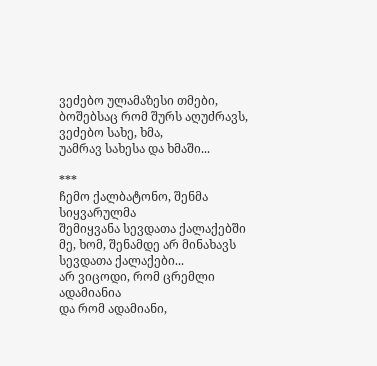ვეძებო ულამაზესი თმები,
ბოშებსაც რომ შურს აღუძრავს,
ვეძებო სახე, ხმა,
უამრავ სახესა და ხმაში...

***
ჩემო ქალბატონო, შენმა სიყვარულმა
შემიყვანა სევდათა ქალაქებში
მე, ხომ, შენამდე არ მინახავს
სევდათა ქალაქები...
არ ვიცოდი, რომ ცრემლი ადამიანია
და რომ ადამიანი,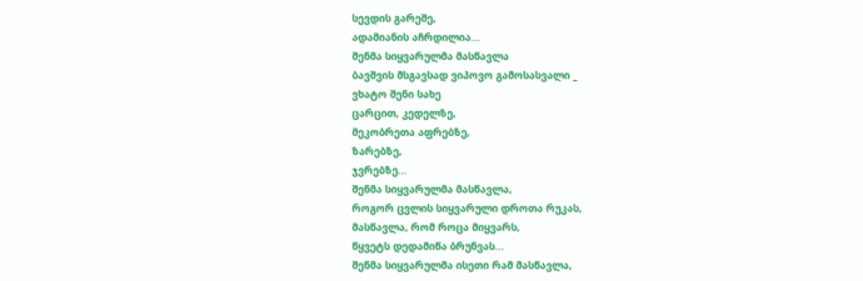სევდის გარეშე,
ადამიანის აჩრდილია...
შენმა სიყვარულმა მასწავლა
ბავშვის მსგავსად ვიპოვო გამოსასვალი _
ვხატო შენი სახე
ცარცით, კედელზე,
მეკობრეთა აფრებზე,
ზარებზე,
ჯვრებზე...
შენმა სიყვარულმა მასწავლა,
როგორ ცვლის სიყვარული დროთა რუკას,
მასწავლა, რომ როცა მიყვარს,
წყვეტს დედამიწა ბრუნვას...
შენმა სიყვარულმა ისეთი რამ მასწავლა,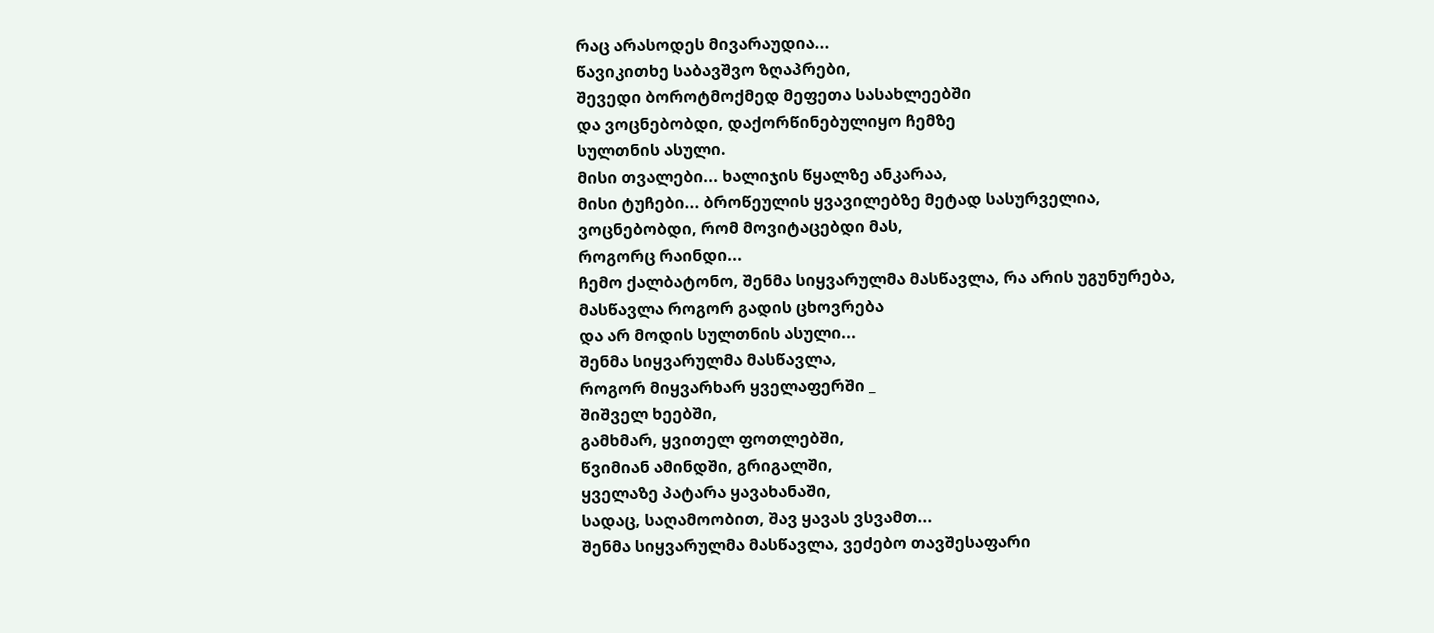რაც არასოდეს მივარაუდია...
წავიკითხე საბავშვო ზღაპრები,
შევედი ბოროტმოქმედ მეფეთა სასახლეებში
და ვოცნებობდი, დაქორწინებულიყო ჩემზე
სულთნის ასული.
მისი თვალები... ხალიჯის წყალზე ანკარაა,
მისი ტუჩები... ბროწეულის ყვავილებზე მეტად სასურველია,
ვოცნებობდი, რომ მოვიტაცებდი მას,
როგორც რაინდი...
ჩემო ქალბატონო, შენმა სიყვარულმა მასწავლა, რა არის უგუნურება,
მასწავლა როგორ გადის ცხოვრება
და არ მოდის სულთნის ასული...
შენმა სიყვარულმა მასწავლა,
როგორ მიყვარხარ ყველაფერში _
შიშველ ხეებში,
გამხმარ, ყვითელ ფოთლებში,
წვიმიან ამინდში, გრიგალში,
ყველაზე პატარა ყავახანაში,
სადაც, საღამოობით, შავ ყავას ვსვამთ...
შენმა სიყვარულმა მასწავლა, ვეძებო თავშესაფარი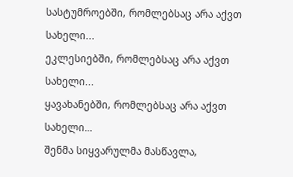სასტუმროებში, რომლებსაც არა აქვთ სახელი...
ეკლესიებში, რომლებსაც არა აქვთ სახელი...
ყავახანებში, რომლებსაც არა აქვთ სახელი…
შენმა სიყვარულმა მასწავლა,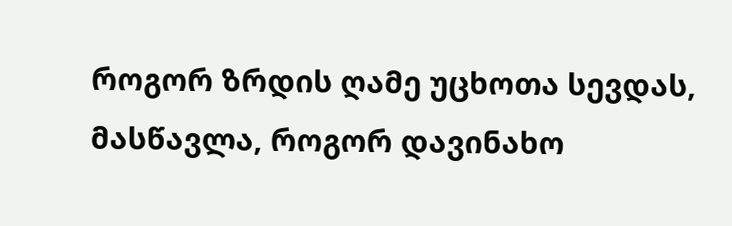როგორ ზრდის ღამე უცხოთა სევდას,
მასწავლა, როგორ დავინახო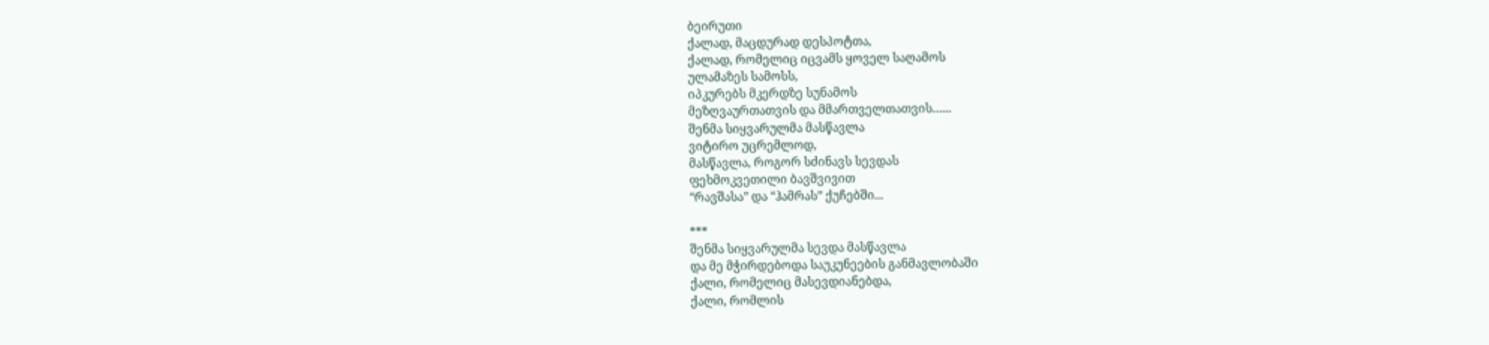ბეირუთი
ქალად, მაცდურად დესპოტთა,
ქალად, რომელიც იცვამს ყოველ საღამოს
ულამაზეს სამოსს,
იპკურებს მკერდზე სუნამოს
მეზღვაურთათვის და მმართველთათვის…...
შენმა სიყვარულმა მასწავლა
ვიტირო უცრემლოდ,
მასწავლა, როგორ სძინავს სევდას
ფეხმოკვეთილი ბავშვივით
“რავშასა” და “ჰამრას” ქუჩებში...

***
შენმა სიყვარულმა სევდა მასწავლა
და მე მჭირდებოდა საუკუნეების განმავლობაში
ქალი, რომელიც მასევდიანებდა,
ქალი, რომლის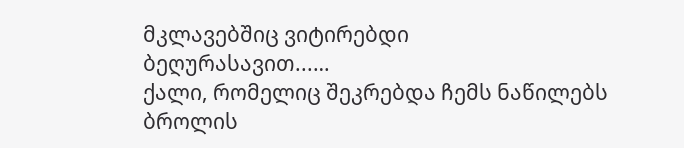მკლავებშიც ვიტირებდი
ბეღურასავით...…
ქალი, რომელიც შეკრებდა ჩემს ნაწილებს
ბროლის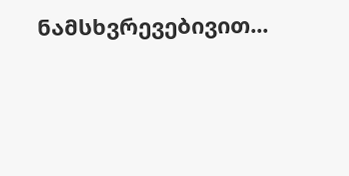ნამსხვრევებივით...